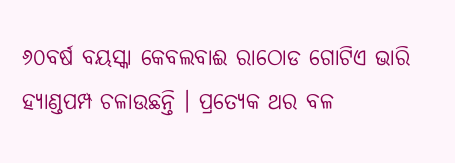୬୦ବର୍ଷ ବୟସ୍କା କେବଲବାଈ ରାଠୋଡ ଗୋଟିଏ ଭାରି ହ୍ୟାଣ୍ଡପମ୍ପ ଚଳାଉଛନ୍ତି । ପ୍ରତ୍ୟେକ ଥର ବଳ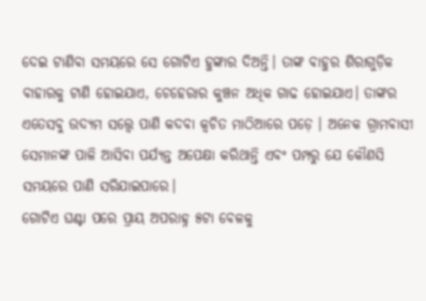ଦେଇ ଟାଣିବା ସମୟରେ ସେ ଗୋଟିଏ ହୁଙ୍କାର ଦିଅନ୍ତି। ତାଙ୍କ ବାହୁର ଶିରାଗୁଡ଼ିକ ବାହାରକୁ ଟାଣି ହୋଇଯାଏ, ଚେହେରାର କୁଞ୍ଚନ ଅଧିକ ଗାଢ ହୋଇଯାଏ। ତାଙ୍କର ଏତେସବୁ ଉଦ୍ୟମ ସତ୍ତ୍ୱେ ପାଣି କଦବା କ୍ୱଚିତ ମାଠିଆରେ ପଡ଼େ । ଅନେକ ଗ୍ରାମବାସୀ ସେମାନଙ୍କ ପାଳି ଆସିବା ପର୍ଯ୍ୟନ୍ତ ଅପେକ୍ଷା କରିଥାନ୍ତି ଏବଂ ପମ୍ପରୁ ଯେ କୌଣସି ସମୟରେ ପାଣି ସରିଯାଇପାରେ।
ଗୋଟିଏ ଘଣ୍ଟା ପରେ ପ୍ରାୟ ଅପରାହ୍ନ ୫ଟା ବେଳକୁ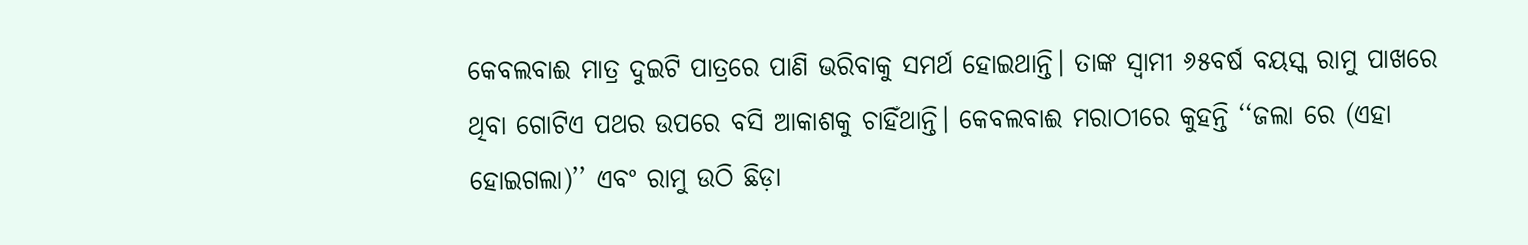କେବଲବାଈ ମାତ୍ର ଦୁଇଟି ପାତ୍ରରେ ପାଣି ଭରିବାକୁ ସମର୍ଥ ହୋଇଥାନ୍ତି। ତାଙ୍କ ସ୍ୱାମୀ ୬୫ବର୍ଷ ବୟସ୍କ ରାମୁ ପାଖରେ ଥିବା ଗୋଟିଏ ପଥର ଉପରେ ବସି ଆକାଶକୁ ଚାହିଁଥାନ୍ତି। କେବଲବାଈ ମରାଠୀରେ କୁହନ୍ତି ‘‘ଜଲା ରେ (ଏହା ହୋଇଗଲା)’’ ଏବଂ ରାମୁ ଉଠି ଛିଡ଼ା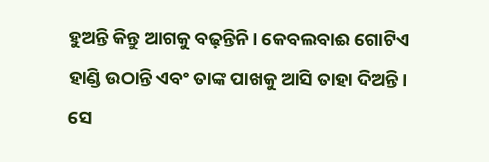ହୁଅନ୍ତି କିନ୍ତୁ ଆଗକୁ ବଢ଼ନ୍ତିନି। କେବଲବାଈ ଗୋଟିଏ ହାଣ୍ଡି ଉଠାନ୍ତି ଏବଂ ତାଙ୍କ ପାଖକୁ ଆସି ତାହା ଦିଅନ୍ତି। ସେ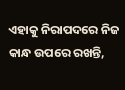ଏହାକୁ ନିରାପଦରେ ନିଜ କାନ୍ଧ ଉପରେ ରଖନ୍ତି,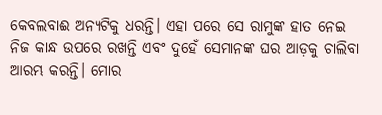କେବଲବାଈ ଅନ୍ୟଟିକୁ ଧରନ୍ତି। ଏହା ପରେ ସେ ରାମୁଙ୍କ ହାତ ନେଇ ନିଜ କାନ୍ଧ ଉପରେ ରଖନ୍ତି ଏବଂ ଦୁହେଁ ସେମାନଙ୍କ ଘର ଆଡ଼କୁ ଚାଲିବା ଆରମ୍ଭ କରନ୍ତି। ମୋର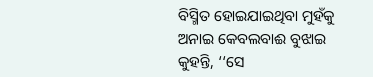ବିସ୍ମିତ ହୋଇଯାଇଥିବା ମୁହଁକୁ ଅନାଇ କେବଲବାଈ ବୁଝାଇ କୁହନ୍ତି, ‘‘ସେ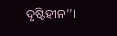ଦୃଷ୍ଟିହୀନ’’।